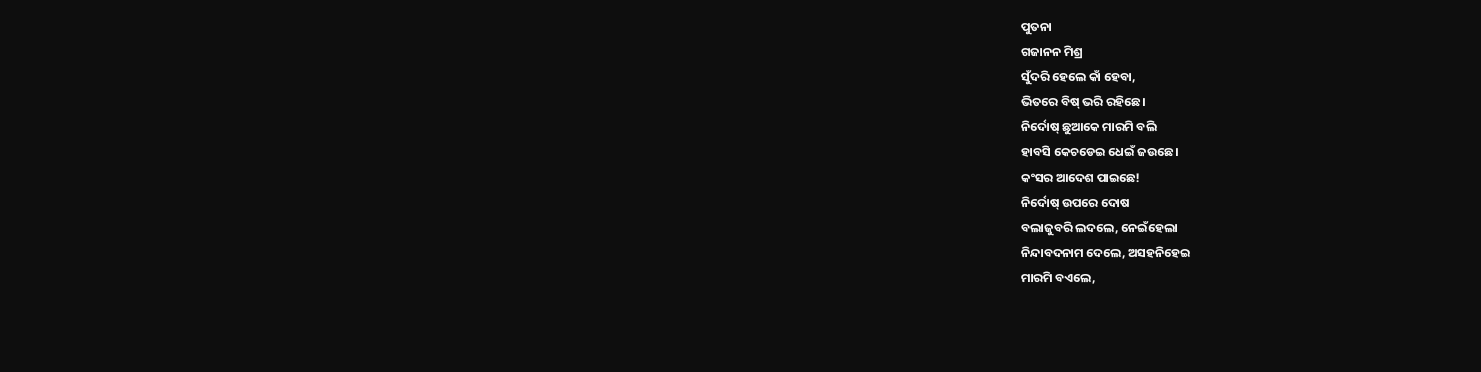ପୁତନା
ଗଜାନନ ମିଶ୍ର
ସୁଁଦରି ହେଲେ କାଁ ହେବା,
ଭିତରେ ବିଷ୍ ଭରି ରହିଛେ।
ନିର୍ଦୋଷ୍ ଛୁଆକେ ମାରମି ବଲି
ହାବସି କେଚଡେଇ ଧେଇଁ ଜଉଛେ।
କଂସର ଆଦେଶ ପାଇଛେ!
ନିର୍ଦୋଷ୍ ଉପରେ ଦୋଷ
ବଲାଜୁବରି ଲଦଲେ, ନେଇଁହେଲା
ନିନ୍ଦାବଦନାମ ଦେଲେ, ଅସହନିହେଇ
ମାରମି ବଏଲେ,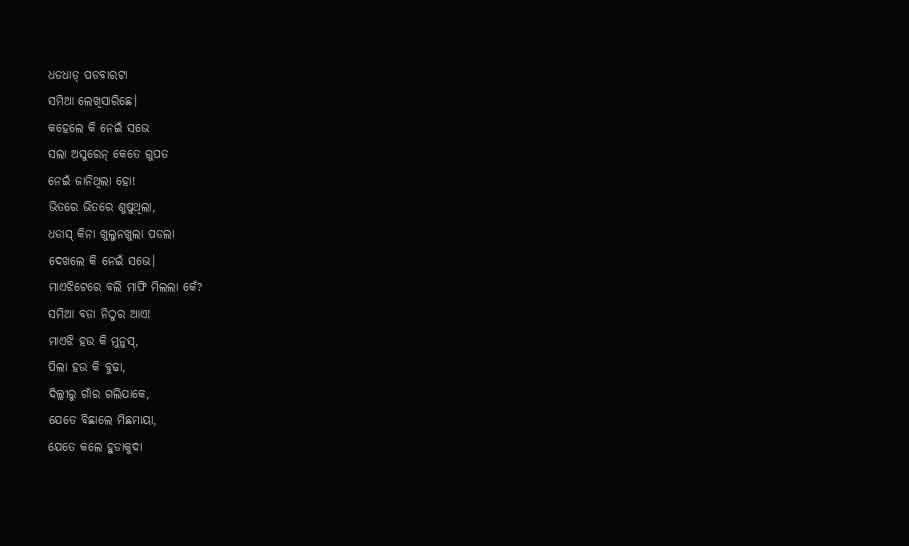ଧଡଧାଡ୍ ପଡବାରଟା
ସମିଆ ଲେଖିସାରିଛେ।
କହେଲେ କି ନେଇଁ ସଭେ
ସଲା ଅସୁରେନ୍ କେତେ ଗୁପତ
ନେଇଁ ଜାନିଥିଲା ହୋ!
ଭିତରେ ଭିତରେ ଶୁଷୁଥିଲା,
ଧଡାସ୍ କିନା ଖୁଲୁନଖୁଲା ପଡଲା
ଦେଖଲେ କି ନେଇଁ ସଭେ।
ମାଏଝିଟେରେ ବଲି ମାଫି ମିଲଲା କେଁ?
ସମିଆ ବଡା ନିଠୁର ଆଏ!
ମାଏଝି ହଉ କି ମୁନୁସ୍,
ପିଲା ହଉ କି ବୁଢା,
ଦିଲ୍ଲୀରୁ ଗାଁର ଗଲିଯାକେ,
ଯେତେ ବିଛାଲେ ମିଛମାୟା,
ଯେତେ କଲେ ହୁଡାକୁଦା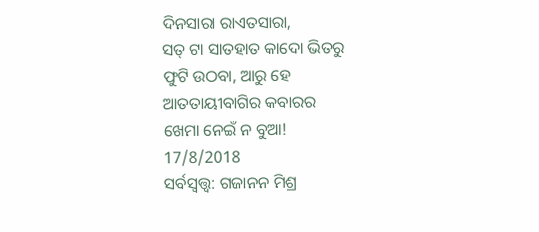ଦିନସାରା ରାଏତସାରା,
ସତ୍ ଟା ସାତହାତ କାଦୋ ଭିତରୁ
ଫୁଟି ଉଠବା, ଆରୁ ହେ
ଆତତାୟୀବାଗିର କବାରର
ଖେମା ନେଇଁ ନ ବୁଆ!
17/8/2018
ସର୍ବସ୍ୱତ୍ତ୍ୱ: ଗଜାନନ ମିଶ୍ର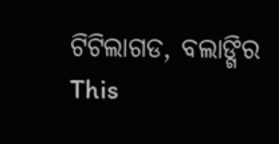ଟିଟିଲାଗଡ, ବଲାଙ୍ଗିର
This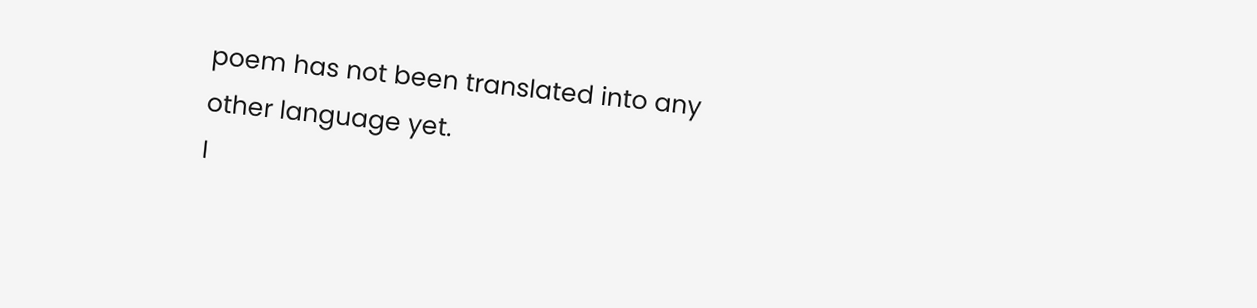poem has not been translated into any other language yet.
I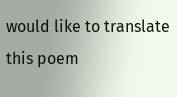would like to translate this poem